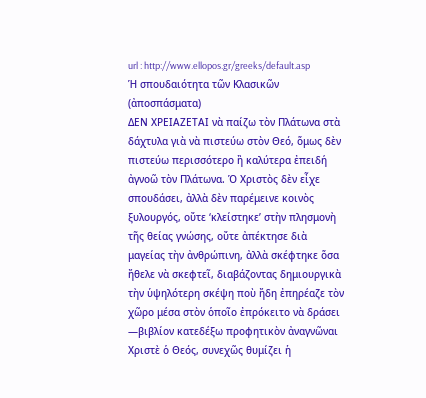url : http://www.ellopos.gr/greeks/default.asp
Ἡ σπουδαιότητα τῶν Κλασικῶν (ἀποσπάσματα)
ΔΕΝ ΧΡΕΙΑΖΕΤΑΙ νὰ παίζω τὸν Πλάτωνα στὰ δάχτυλα γιὰ νὰ πιστεύω στὸν Θεό, ὅμως δὲν πιστεύω περισσότερο ἢ καλύτερα ἐπειδή ἀγνοῶ τὸν Πλάτωνα. Ὁ Χριστὸς δὲν εἶχε σπουδάσει, ἀλλὰ δὲν παρέμεινε κοινὸς ξυλουργός, οὔτε ‘κλείστηκε’ στὴν πλησμονὴ τῆς θείας γνώσης, οὔτε ἀπέκτησε διὰ μαγείας τὴν ἀνθρώπινη, ἀλλὰ σκέφτηκε ὅσα ἤθελε νὰ σκεφτεῖ, διαβάζοντας δημιουργικὰ τὴν ὑψηλότερη σκέψη ποὺ ἤδη ἐπηρέαζε τὸν χῶρο μέσα στὸν ὁποῖο ἐπρόκειτο νὰ δράσει —βιβλίον κατεδέξω προφητικὸν ἀναγνῶναι Χριστὲ ὁ Θεός, συνεχῶς θυμίζει ἡ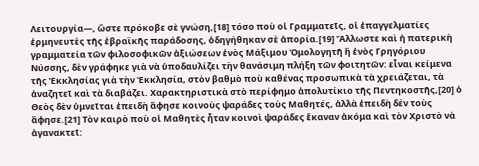Λειτουργία—, ὥστε πρόκοβε σὲ γνώση,[18] τόσο ποὺ οἱ Γραμματεῖς, οἱ ἐπαγγελματίες ἑρμηνευτὲς τῆς ἑβραϊκῆς παράδοσης, ὁδηγήθηκαν σὲ ἀπορία.[19] Ἄλλωστε καὶ ἡ πατερικὴ γραμματεία τῶν φιλοσοφικῶν ἀξιώσεων ἑνὸς Μάξιμου Ὁμολογητῆ ἢ ἑνὸς Γρηγόριου Νύσσης, δὲν γράφηκε γιὰ νὰ ὑποδαυλίζει τὴν θανάσιμη πλήξη τῶν φοιτητῶν: εἶναι κείμενα τῆς Ἐκκλησίας γιὰ τὴν Ἐκκλησία, στὸν βαθμὸ ποὺ καθένας προσωπικὰ τὰ χρειάζεται, τὰ ἀναζητεῖ καὶ τὰ διαβάζει. Χαρακτηριστικὰ στὸ περίφημο ἀπολυτίκιο τῆς Πεντηκοστῆς,[20] ὁ Θεὸς δὲν ὑμνεῖται ἐπειδὴ ἄφησε κοινοὺς ψαράδες τοὺς Μαθητές, ἀλλὰ ἐπειδὴ δέν τοὺς ἄφησε.[21] Τὸν καιρὸ ποὺ οἱ Μαθητὲς ἦταν κοινοὶ ψαράδες ἔκαναν ἀκόμα καὶ τὸν Χριστὸ νὰ ἀγανακτεῖ: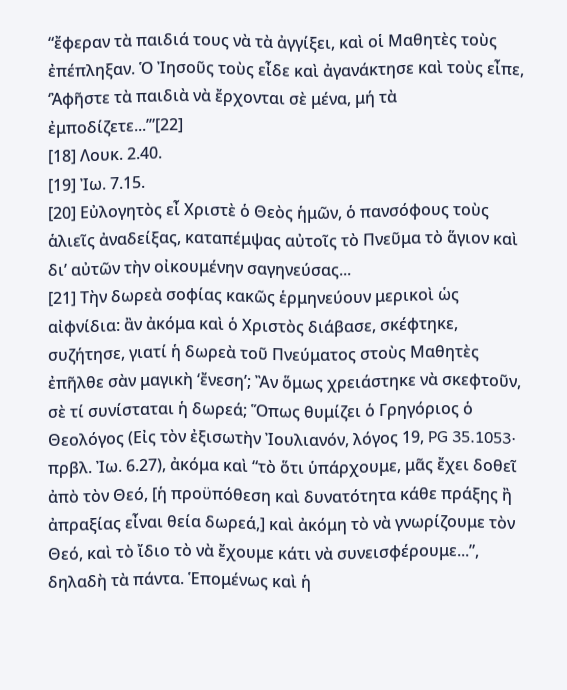“ἔφεραν τὰ παιδιά τους νὰ τὰ ἀγγίξει, καὶ οἱ Μαθητὲς τοὺς ἐπέπληξαν. Ὁ Ἰησοῦς τοὺς εἶδε καὶ ἀγανάκτησε καὶ τοὺς εἶπε, ‘Ἀφῆστε τὰ παιδιὰ νὰ ἔρχονται σὲ μένα, μή τὰ ἐμποδίζετε...’”[22]
[18] Λουκ. 2.40.
[19] Ἰω. 7.15.
[20] Εὐλογητὸς εἶ Χριστὲ ὁ Θεὸς ἡμῶν, ὁ πανσόφους τοὺς ἁλιεῖς ἀναδείξας, καταπέμψας αὐτοῖς τὸ Πνεῦμα τὸ ἅγιον καὶ δι’ αὐτῶν τὴν οἰκουμένην σαγηνεύσας...
[21] Τὴν δωρεὰ σοφίας κακῶς ἑρμηνεύουν μερικοὶ ὡς αἰφνίδια: ἂν ἀκόμα καὶ ὁ Χριστὸς διάβασε, σκέφτηκε, συζήτησε, γιατί ἡ δωρεὰ τοῦ Πνεύματος στοὺς Μαθητὲς ἐπῆλθε σὰν μαγικὴ ‘ἔνεση’; Ἂν ὅμως χρειάστηκε νὰ σκεφτοῦν, σὲ τί συνίσταται ἡ δωρεά; Ὅπως θυμίζει ὁ Γρηγόριος ὁ Θεολόγος (Εἰς τὸν ἐξισωτὴν Ἰουλιανόν, λόγος 19, PG 35.1053· πρβλ. Ἰω. 6.27), ἀκόμα καὶ “τὸ ὅτι ὑπάρχουμε, μᾶς ἔχει δοθεῖ ἀπὸ τὸν Θεό, [ἡ προϋπόθεση καὶ δυνατότητα κάθε πράξης ἢ ἀπραξίας εἶναι θεία δωρεά,] καὶ ἀκόμη τὸ νὰ γνωρίζουμε τὸν Θεό, καὶ τὸ ἴδιο τὸ νὰ ἔχουμε κάτι νὰ συνεισφέρουμε...”, δηλαδὴ τὰ πάντα. Ἑπομένως καὶ ἡ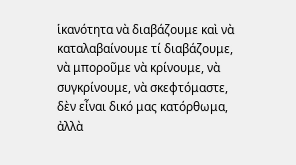ἱκανότητα νὰ διαβάζουμε καὶ νὰ καταλαβαίνουμε τί διαβάζουμε, νὰ μποροῦμε νὰ κρίνουμε, νὰ συγκρίνουμε, νὰ σκεφτόμαστε, δὲν εἶναι δικό μας κατόρθωμα, ἀλλὰ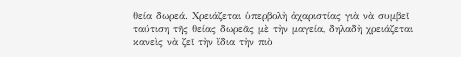θεία δωρεά. Χρειάζεται ὑπερβολὴ ἀχαριστίας γιὰ νὰ συμβεῖ ταύτιση τῆς θείας δωρεᾶς μὲ τὴν μαγεία, δηλαδὴ χρειάζεται κανεὶς νὰ ζεῖ τὴν ἴδια τὴν πιὸ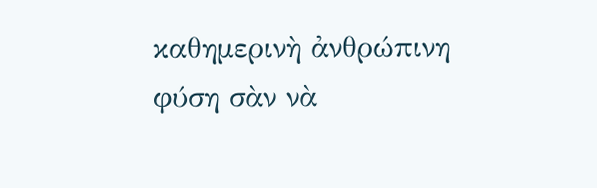καθημερινὴ ἀνθρώπινη φύση σὰν νὰ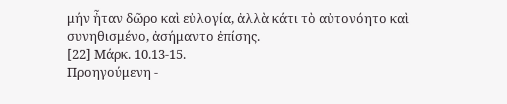μήν ἦταν δῶρο καὶ εὐλογία, ἀλλὰ κάτι τὸ αὐτονόητο καὶ συνηθισμένο, ἀσήμαντο ἐπίσης.
[22] Μάρκ. 10.13-15.
Προηγούμενη -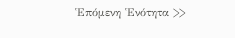Ἑπόμενη Ἑνότητα >>